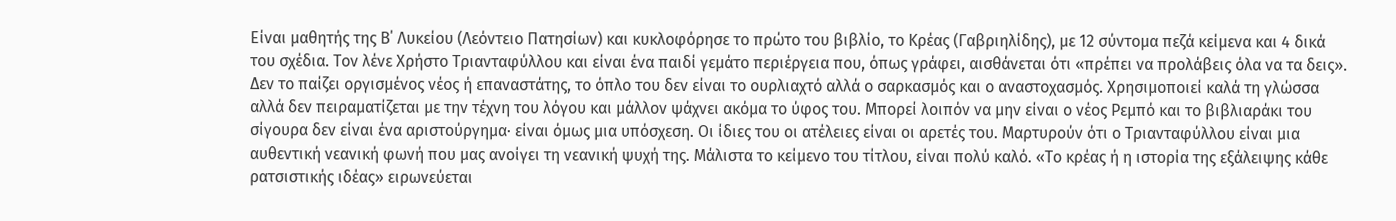Είναι μαθητής της Β΄ Λυκείου (Λεόντειο Πατησίων) και κυκλοφόρησε το πρώτο του βιβλίο, το Κρέας (Γαβριηλίδης), με 12 σύντομα πεζά κείμενα και 4 δικά του σχέδια. Τον λένε Χρήστο Τριανταφύλλου και είναι ένα παιδί γεμάτο περιέργεια που, όπως γράφει, αισθάνεται ότι «πρέπει να προλάβεις όλα να τα δεις». Δεν το παίζει οργισμένος νέος ή επαναστάτης, το όπλο του δεν είναι το ουρλιαχτό αλλά ο σαρκασμός και ο αναστοχασμός. Χρησιμοποιεί καλά τη γλώσσα αλλά δεν πειραματίζεται με την τέχνη του λόγου και μάλλον ψάχνει ακόμα το ύφος του. Μπορεί λοιπόν να μην είναι ο νέος Ρεμπό και το βιβλιαράκι του σίγουρα δεν είναι ένα αριστούργημα· είναι όμως μια υπόσχεση. Οι ίδιες του οι ατέλειες είναι οι αρετές του. Μαρτυρούν ότι ο Τριανταφύλλου είναι μια αυθεντική νεανική φωνή που μας ανοίγει τη νεανική ψυχή της. Μάλιστα το κείμενο του τίτλου, είναι πολύ καλό. «Το κρέας ή η ιστορία της εξάλειψης κάθε ρατσιστικής ιδέας» ειρωνεύεται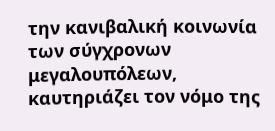την κανιβαλική κοινωνία των σύγχρονων μεγαλουπόλεων, καυτηριάζει τον νόμο της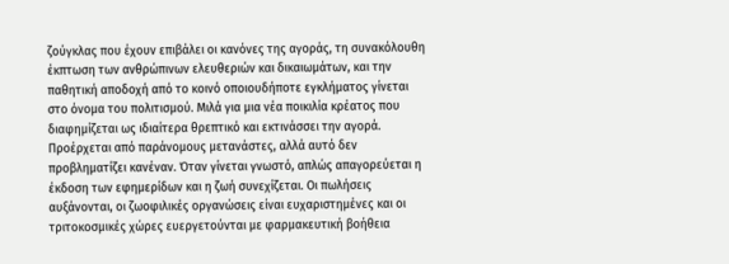ζούγκλας που έχουν επιβάλει οι κανόνες της αγοράς, τη συνακόλουθη έκπτωση των ανθρώπινων ελευθεριών και δικαιωμάτων, και την παθητική αποδοχή από το κοινό οποιουδήποτε εγκλήματος γίνεται στο όνομα του πολιτισμού. Μιλά για μια νέα ποικιλία κρέατος που διαφημίζεται ως ιδιαίτερα θρεπτικό και εκτινάσσει την αγορά. Προέρχεται από παράνομους μετανάστες, αλλά αυτό δεν προβληματίζει κανέναν. Όταν γίνεται γνωστό, απλώς απαγορεύεται η έκδοση των εφημερίδων και η ζωή συνεχίζεται. Οι πωλήσεις αυξάνονται, οι ζωοφιλικές οργανώσεις είναι ευχαριστημένες και οι τριτοκοσμικές χώρες ευεργετούνται με φαρμακευτική βοήθεια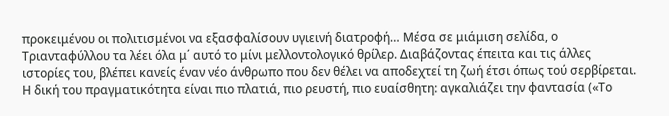προκειμένου οι πολιτισμένοι να εξασφαλίσουν υγιεινή διατροφή… Μέσα σε μιάμιση σελίδα, ο Τριανταφύλλου τα λέει όλα μ΄ αυτό το μίνι μελλοντολογικό θρίλερ. Διαβάζοντας έπειτα και τις άλλες ιστορίες του, βλέπει κανείς έναν νέο άνθρωπο που δεν θέλει να αποδεχτεί τη ζωή έτσι όπως τού σερβίρεται. Η δική του πραγματικότητα είναι πιο πλατιά, πιο ρευστή, πιο ευαίσθητη: αγκαλιάζει την φαντασία («Το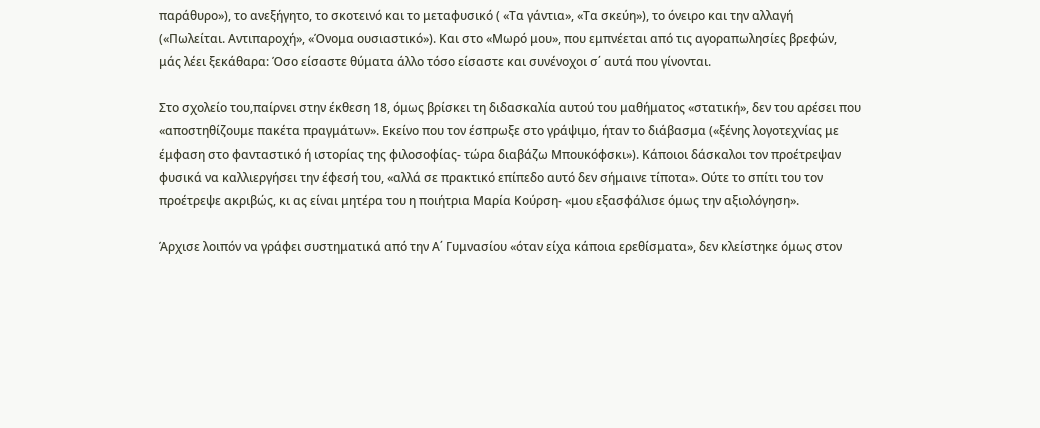παράθυρο»), το ανεξήγητο, το σκοτεινό και το μεταφυσικό ( «Τα γάντια», «Τα σκεύη»), το όνειρο και την αλλαγή («Πωλείται. Αντιπαροχή», «Όνομα ουσιαστικό»). Και στο «Μωρό μου», που εμπνέεται από τις αγοραπωλησίες βρεφών, μάς λέει ξεκάθαρα: Όσο είσαστε θύματα άλλο τόσο είσαστε και συνένοχοι σ΄ αυτά που γίνονται.

Στο σχολείο του,παίρνει στην έκθεση 18, όμως βρίσκει τη διδασκαλία αυτού του μαθήματος «στατική», δεν του αρέσει που «αποστηθίζουμε πακέτα πραγμάτων». Εκείνο που τον έσπρωξε στο γράψιμο, ήταν το διάβασμα («ξένης λογοτεχνίας με έμφαση στο φανταστικό ή ιστορίας της φιλοσοφίας- τώρα διαβάζω Μπουκόφσκι»). Κάποιοι δάσκαλοι τον προέτρεψαν φυσικά να καλλιεργήσει την έφεσή του, «αλλά σε πρακτικό επίπεδο αυτό δεν σήμαινε τίποτα». Ούτε το σπίτι του τον προέτρεψε ακριβώς, κι ας είναι μητέρα του η ποιήτρια Μαρία Κούρση- «μου εξασφάλισε όμως την αξιολόγηση».

Άρχισε λοιπόν να γράφει συστηματικά από την Α΄ Γυμνασίου «όταν είχα κάποια ερεθίσματα», δεν κλείστηκε όμως στον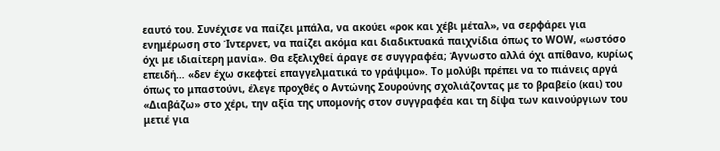εαυτό του. Συνέχισε να παίζει μπάλα, να ακούει «ροκ και χέβι μέταλ», να σερφάρει για ενημέρωση στο Ίντερνετ, να παίζει ακόμα και διαδικτυακά παιχνίδια όπως το WΟW, «ωστόσο όχι με ιδιαίτερη μανία». Θα εξελιχθεί άραγε σε συγγραφέα; Άγνωστο αλλά όχι απίθανο, κυρίως επειδή… «δεν έχω σκεφτεί επαγγελματικά το γράψιμο». Το μολύβι πρέπει να το πιάνεις αργά όπως το μπαστούνι, έλεγε προχθές ο Αντώνης Σουρούνης σχολιάζοντας με το βραβείο (και) του «Διαβάζω» στο χέρι, την αξία της υπομονής στον συγγραφέα και τη δίψα των καινούργιων του μετιέ για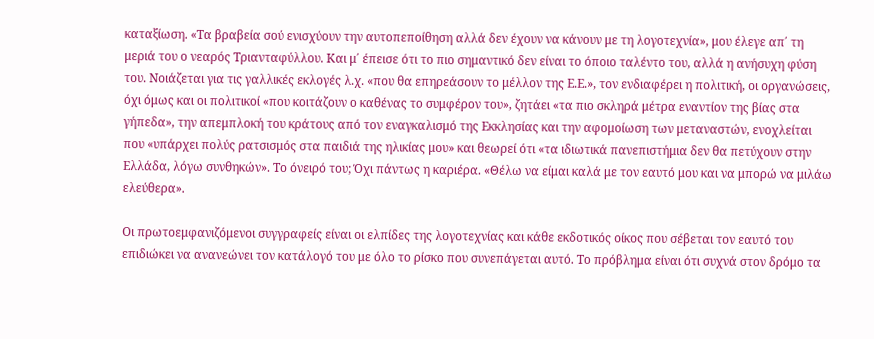καταξίωση. «Τα βραβεία σού ενισχύουν την αυτοπεποίθηση αλλά δεν έχουν να κάνουν με τη λογοτεχνία», μου έλεγε απ΄ τη μεριά του ο νεαρός Τριανταφύλλου. Και μ΄ έπεισε ότι το πιο σημαντικό δεν είναι το όποιο ταλέντο του, αλλά η ανήσυχη φύση του. Νοιάζεται για τις γαλλικές εκλογές λ.χ. «που θα επηρεάσουν το μέλλον της Ε.Ε.», τον ενδιαφέρει η πολιτική, οι οργανώσεις, όχι όμως και οι πολιτικοί «που κοιτάζουν ο καθένας το συμφέρον του», ζητάει «τα πιο σκληρά μέτρα εναντίον της βίας στα γήπεδα», την απεμπλοκή του κράτους από τον εναγκαλισμό της Εκκλησίας και την αφομοίωση των μεταναστών, ενοχλείται που «υπάρχει πολύς ρατσισμός στα παιδιά της ηλικίας μου» και θεωρεί ότι «τα ιδιωτικά πανεπιστήμια δεν θα πετύχουν στην Ελλάδα, λόγω συνθηκών». Το όνειρό του; Όχι πάντως η καριέρα. «Θέλω να είμαι καλά με τον εαυτό μου και να μπορώ να μιλάω ελεύθερα».

Οι πρωτοεμφανιζόμενοι συγγραφείς είναι οι ελπίδες της λογοτεχνίας και κάθε εκδοτικός οίκος που σέβεται τον εαυτό του επιδιώκει να ανανεώνει τον κατάλογό του με όλο το ρίσκο που συνεπάγεται αυτό. Το πρόβλημα είναι ότι συχνά στον δρόμο τα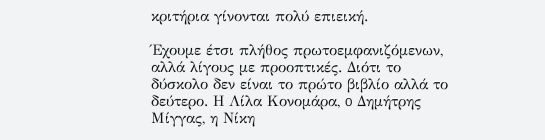κριτήρια γίνονται πολύ επιεική.

Έχουμε έτσι πλήθος πρωτοεμφανιζόμενων, αλλά λίγους με προοπτικές. Διότι το δύσκολο δεν είναι το πρώτο βιβλίο αλλά το δεύτερο. Η Λίλα Κονομάρα, o Δημήτρης Μίγγας, η Νίκη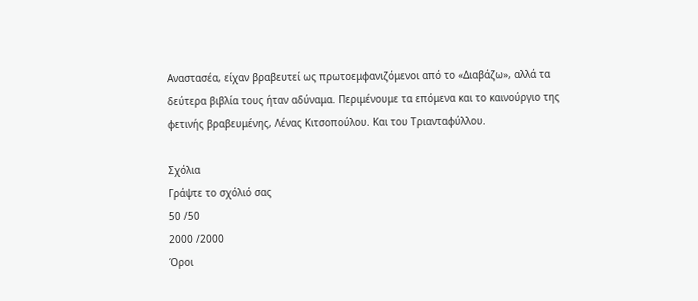Αναστασέα, είχαν βραβευτεί ως πρωτοεμφανιζόμενοι από το «Διαβάζω», αλλά τα δεύτερα βιβλία τους ήταν αδύναμα. Περιμένουμε τα επόμενα και το καινούργιο της φετινής βραβευμένης, Λένας Κιτσοπούλου. Και του Τριανταφύλλου.

Σχόλια
Γράψτε το σχόλιό σας
50 /50
2000 /2000
Όροι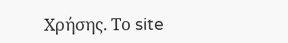Χρήσης. Το site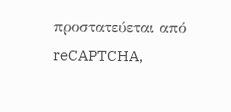προστατεύεται από reCAPTCHA,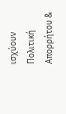ισχύουν Πολιτική Απορρήτου &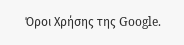Όροι Χρήσης της Google.